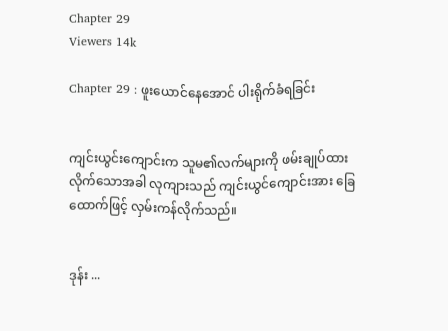Chapter 29
Viewers 14k

Chapter 29 : ဖူးယောင်နေအောင် ပါးရိုက်ခံရခြင်း


ကျင်းယွင်းကျောင်းက သူမ၏လက်များကို ဖမ်းချုပ်ထားလိုက်သောအခါ လုကျားသည် ကျင်းယွင်ကျောင်းအား ခြေထောက်ဖြင့် လှမ်းကန်လိုက်သည်။


ဒုန်း ...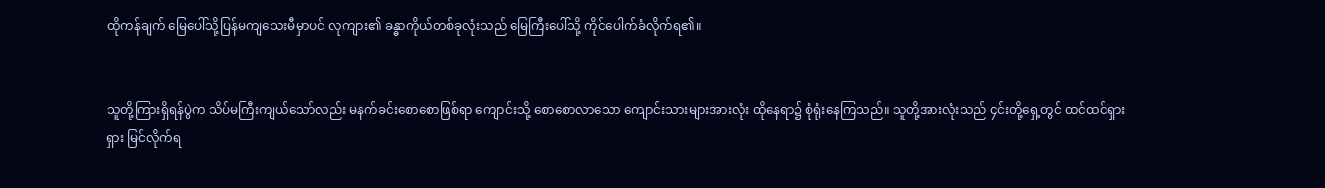ထိုကန်ချက် မြေပေါ်သို့ပြန်မကျသေးမီမှာပင် လုကျား၏ ခန္ဓာကိုယ်တစ်ခုလုံးသည် မြေကြီးပေါ်သို့ ကိုင်ပေါက်ခံလိုက်ရ၏။


သူတို့ကြားရှိရန်ပွဲက သိပ်မကြီးကျယ်သော်လည်း မနက်ခင်းစောစောဖြစ်ရာ ကျောင်းသို့ စောစောလာသော ကျောင်းသားများအားလုံး ထိုနေရာ၌ စုံရုံးနေကြသည်။ သူတို့အားလုံးသည် ၄င်းတို့ရှေ့တွင် ထင်ထင်ရှားရှား မြင်လိုက်ရ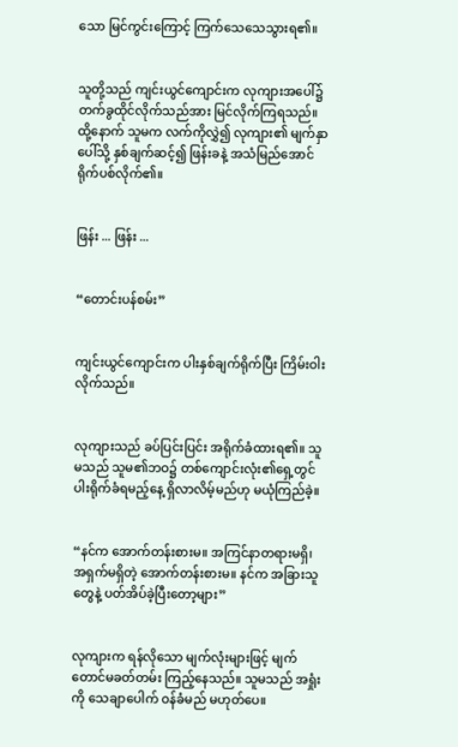သော မြင်ကွင်းကြောင့် ကြက်သေသေသွားရ၏။


သူတို့သည် ကျင်းယွင်ကျောင်းက လုကျားအပေါ်၌ တက်ခွထိုင်လိုက်သည်အား မြင်လိုက်ကြရသည်။ ထို့နောက် သူမက လက်ကိုလွှဲ၍ လုကျား၏ မျက်နှာပေါ်သို့ နှစ်ချက်ဆင့်၍ ဖြန်းခနဲ့ အသံမြည်အောင် ရိုက်ပစ်လိုက်၏။


ဖြန်း ... ဖြန်း ...


“တောင်းပန်စမ်း”


ကျင်းယွင်ကျောင်းက ပါးနှစ်ချက်ရိုက်ပြီး ကြိမ်းဝါးလိုက်သည်။


လုကျားသည် ခပ်ပြင်းပြင်း အရိုက်ခံထားရ၏။ သူမသည် သူမ၏ဘဝ၌ တစ်ကျောင်းလုံး၏ရှေ့တွင် ပါးရိုက်ခံရမည့်နေ့ ရှိလာလိမ့်မည်ဟု မယုံကြည်ခဲ့။


“နင်က အောက်တန်းစားမ။ အကြင်နာတရားမရှိ၊ အရှက်မရှိတဲ့ အောက်တန်းစားမ။ နင်က အခြားသူတွေနဲ့ ပတ်အိပ်ခဲ့ပြီးတော့များ”


လုကျားက ရန်လိုသော မျက်လုံးများဖြင့် မျက်တောင်မခတ်တမ်း ကြည့်နေသည်။ သူမသည် အရှုံးကို သေချာပေါက် ဝန်ခံမည် မဟုတ်ပေ။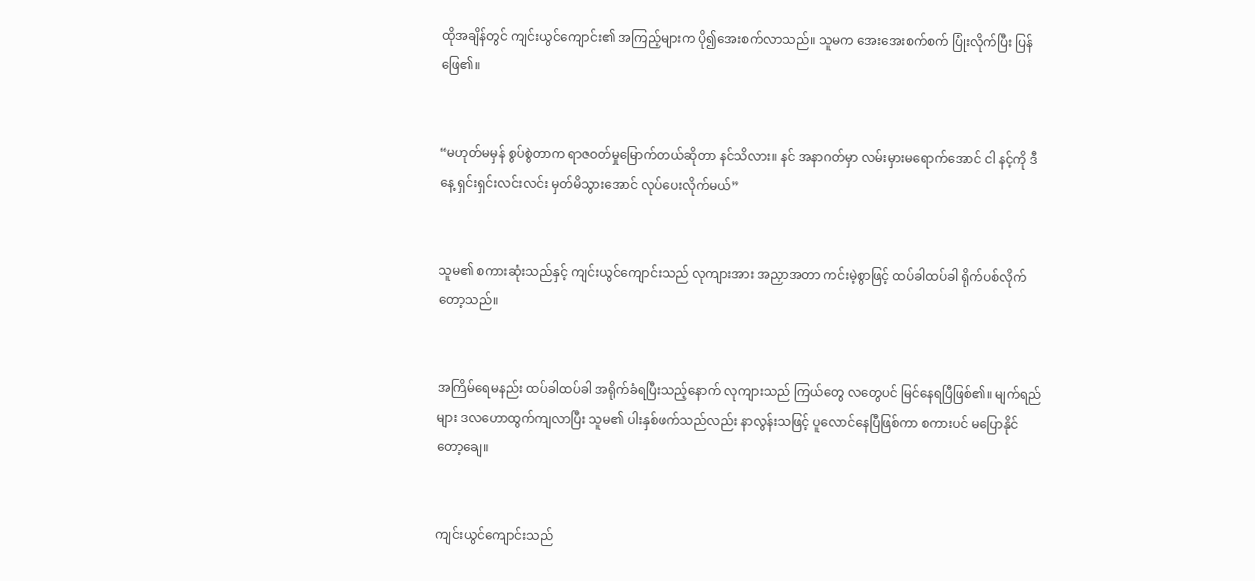ထိုအချိန်တွင် ကျင်းယွင်ကျောင်း၏ အကြည့်များက ပို၍အေးစက်လာသည်။ သူမက အေးအေးစက်စက် ပြုံးလိုက်ပြီး ပြန်ဖြေ၏။


“မဟုတ်မမှန် စွပ်စွဲတာက ရာဇဝတ်မှုမြောက်တယ်ဆိုတာ နင်သိလား။ နင် အနာဂတ်မှာ လမ်းမှားမရောက်အောင် ငါ နင့်ကို ဒီနေ့ ရှင်းရှင်းလင်းလင်း မှတ်မိသွားအောင် လုပ်ပေးလိုက်မယ်”


သူမ၏ စကားဆုံးသည်နှင့် ကျင်းယွင်ကျောင်းသည် လုကျားအား အညှာအတာ ကင်းမဲ့စွာဖြင့် ထပ်ခါထပ်ခါ ရိုက်ပစ်လိုက်တော့သည်။


အကြိမ်ရေမနည်း ထပ်ခါထပ်ခါ အရိုက်ခံရပြီးသည့်နောက် လုကျားသည် ကြယ်တွေ လတွေပင် မြင်နေရပြီဖြစ်၏။ မျက်ရည်များ ဒလဟောထွက်ကျလာပြီး သူမ၏ ပါးနှစ်ဖက်သည်လည်း နာလွန်းသဖြင့် ပူလောင်နေပြီဖြစ်ကာ စကားပင် မပြောနိုင်တော့ချေ။


ကျင်းယွင်ကျောင်းသည်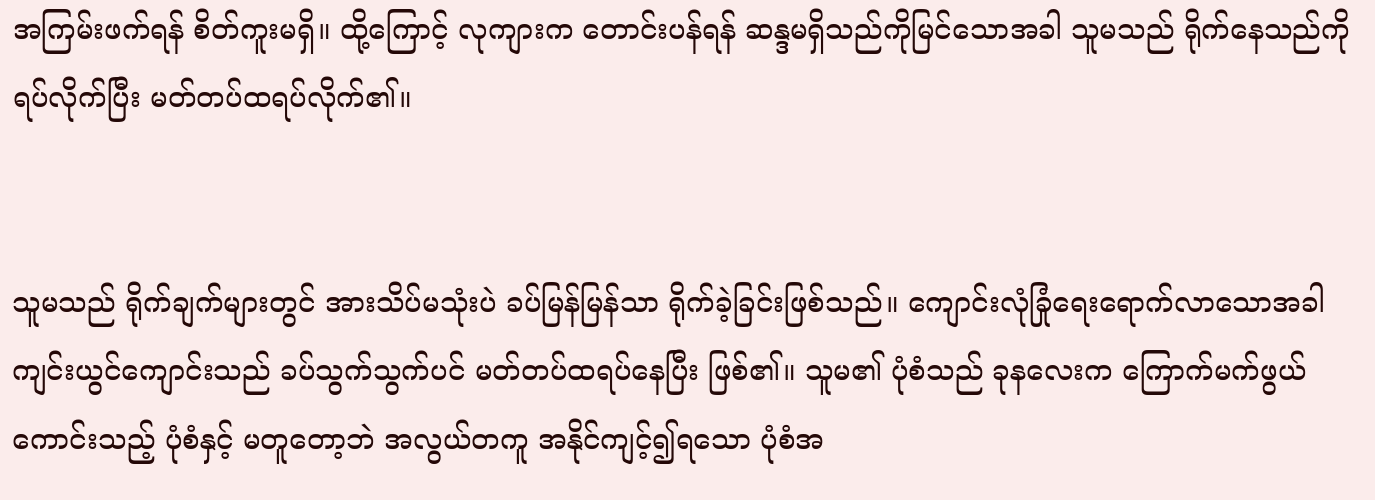အကြမ်းဖက်ရန် စိတ်ကူးမရှိ။ ထို့ကြောင့် လုကျားက တောင်းပန်ရန် ဆန္ဒမရှိသည်ကိုမြင်သောအခါ သူမသည် ရိုက်နေသည်ကို ရပ်လိုက်ပြီး မတ်တပ်ထရပ်လိုက်၏။


သူမသည် ရိုက်ချက်များတွင် အားသိပ်မသုံးပဲ ခပ်မြန်မြန်သာ ရိုက်ခဲ့ခြင်းဖြစ်သည်။ ကျောင်းလုံခြုံရေးရောက်လာသောအခါ ကျင်းယွင်ကျောင်းသည် ခပ်သွက်သွက်ပင် မတ်တပ်ထရပ်နေပြီး ဖြစ်၏။ သူမ၏ ပုံစံသည် ခုနလေးက ကြောက်မက်ဖွယ်ကောင်းသည့် ပုံစံနှင့် မတူတော့ဘဲ အလွယ်တကူ အနိုင်ကျင့်၍ရသော ပုံစံအ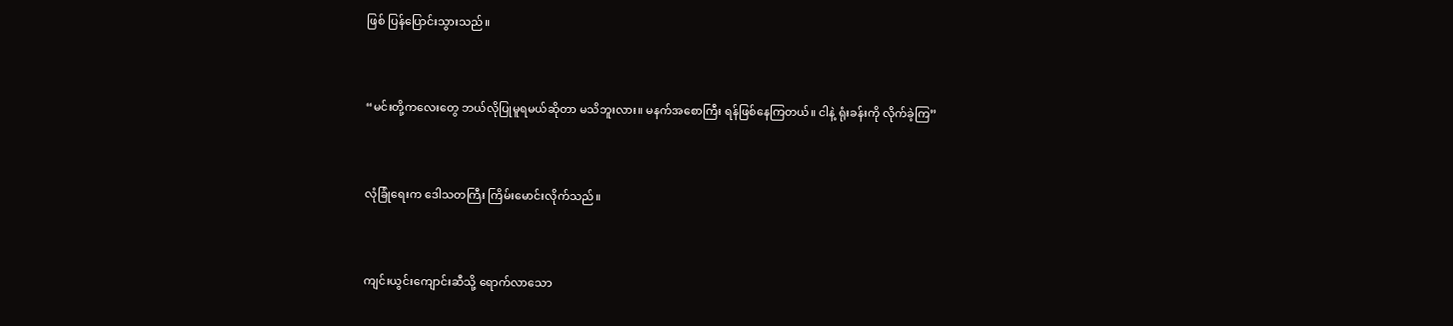ဖြစ် ပြန်ပြောင်းသွားသည်။


“မင်းတို့ကလေးတွေ ဘယ်လိုပြုမူရမယ်ဆိုတာ မသိဘူးလား။ မနက်အစောကြီး ရန်ဖြစ်နေကြတယ်။ ငါနဲ့ ရုံးခန်းကို လိုက်ခဲ့ကြ”


လုံခြုံရေးက ဒေါသတကြီး ကြိမ်းမောင်းလိုက်သည်။


ကျင်းယွင်းကျောင်းဆီသို့ ရောက်လာသော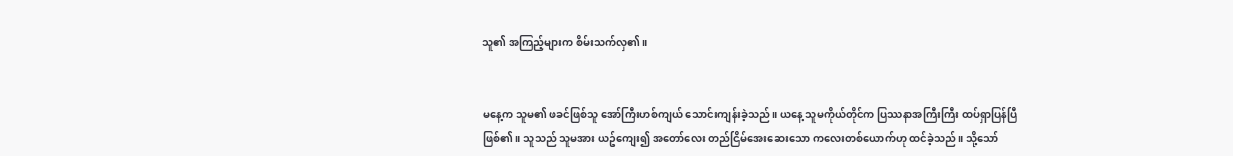သူ၏ အကြည့်များက စိမ်းသက်လှ၏။


မနေ့က သူမ၏ ဖခင်ဖြစ်သူ အော်ကြီးဟစ်ကျယ် သောင်းကျန်းခဲ့သည်။ ယနေ့ သူမကိုယ်တိုင်က ပြဿနာအကြီးကြီး ထပ်ရှာပြန်ပြီဖြစ်၏။ သူသည် သူမအား ယဥ်ကျေး၍ အတော်လေး တည်ငြိမ်အေးဆေးသော ကလေးတစ်ယောက်ဟု ထင်ခဲ့သည်။ သို့သော်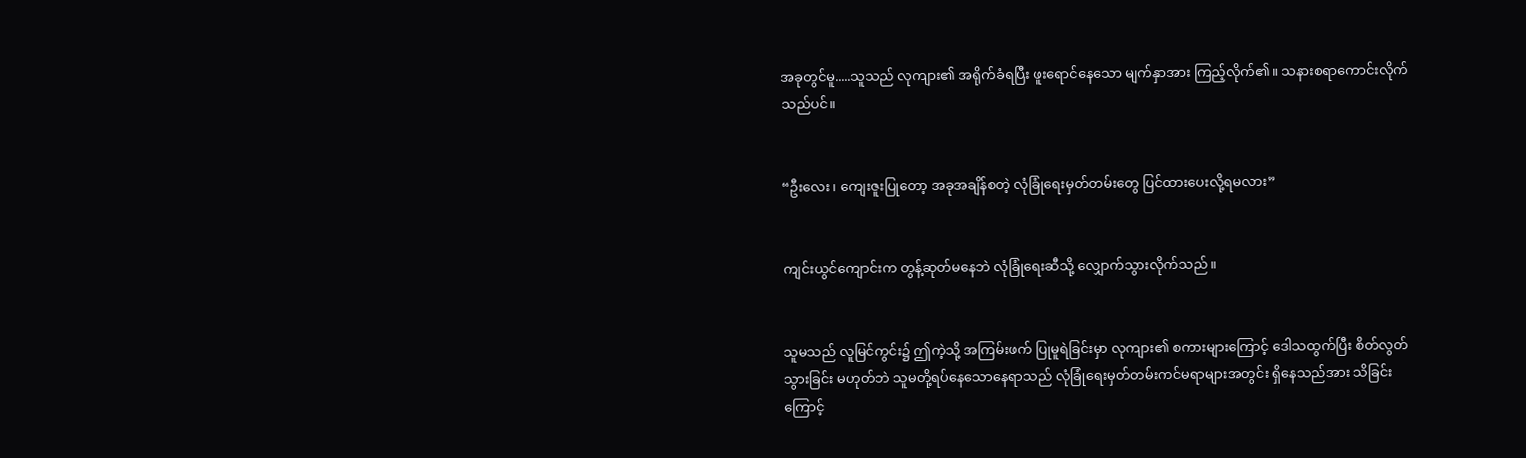အခုတွင်မူ.....သူသည် လုကျား၏ အရိုက်ခံရပြီး ဖူးရောင်နေသော မျက်နှာအား ကြည့်လိုက်၏။ သနားစရာကောင်းလိုက်သည်ပင်။


“ဦးလေး၊ ကျေးဇူးပြုတော့ အခုအချိန်စတဲ့ လုံခြုံရေးမှတ်တမ်းတွေ ပြင်ထားပေးလို့ရမလား”


ကျင်းယွင်ကျောင်းက တွန့်ဆုတ်မနေဘဲ လုံခြုံရေးဆီသို့ လျှောက်သွားလိုက်သည်။


သူမသည် လူမြင်ကွင်း၌ ဤကဲ့သို့ အကြမ်းဖက် ပြုမူရဲခြင်းမှာ လုကျား၏ စကားများကြောင့် ဒေါသထွက်ပြီး စိတ်လွတ်သွားခြင်း မဟုတ်ဘဲ သူမတို့ရပ်နေသောနေရာသည် လုံခြုံရေးမှတ်တမ်းကင်မရာများအတွင်း ရှိနေသည်အား သိခြင်းကြောင့်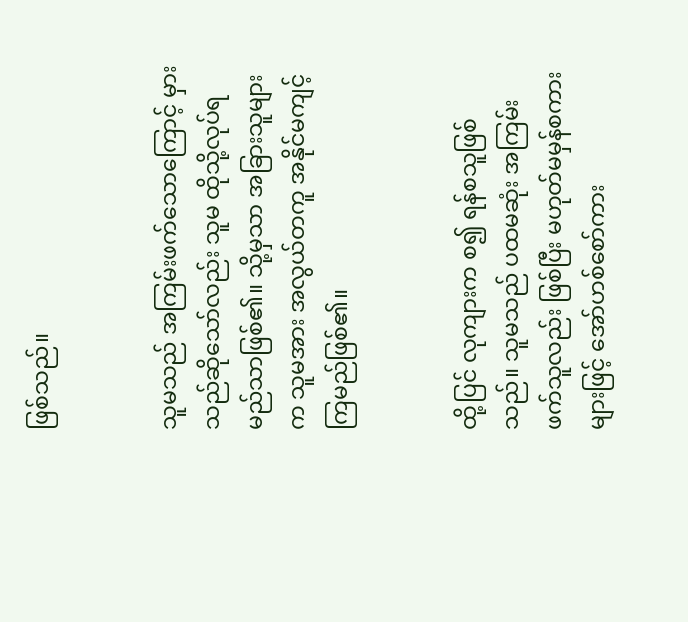ဖြစ်သည်။


သူမသည် အကြမ်းဖက်သောကြောင့် မှားသည်ဆိုသော်လည်း သူမ ထိုသို့လုပ်ရမည်သာဖြစ်၏။ သို့မှသာ အခြားသူများက သူမအား အလွယ်တကူ အနိုင်မကျင့်ကြမည်ဖြစ်၏။


ထို့ပြင် လုကျားက စ၍ ရန်စသူဖြစ်သည်။ သူမသည် ပထမဆုံး အကြမ်းဖက်သူလည်း ဖြစ်ပြီး မဟုတ်မမှန်စကားများဖြင့် အော်ဟစ်စော်ကား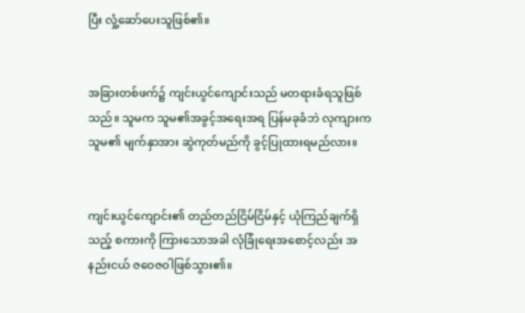ပြီး လှုံ့ဆော်ပေးသူဖြစ်၏။


အခြားတစ်ဖက်၌ ကျင်းယွင်ကျောင်းသည် မတရားခံရသူဖြစ်သည်။ သူမက သူမ၏အခွင့်အရေးအရ ပြန်မခုခံဘဲ လုကျားက သူမ၏ မျက်နှာအား ဆွဲကုတ်မည်ကို ခွင့်ပြုထားရမည်လား။


ကျင်းယွင်ကျောင်း၏ တည်တည်ငြိမ်ငြိမ်နှင့် ယုံကြည်ချက်ရှိသည့် စကားကို ကြားသောအခါ လုံခြုံရေးအစောင့်လည်း အနည်းငယ် ဇဝေဇဝါဖြစ်သွား၏။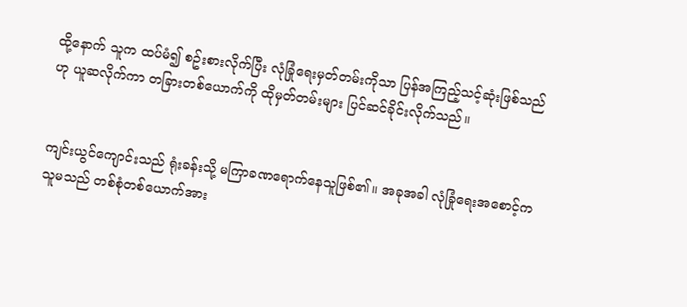ထို့နောက် သူက ထပ်မံ၍ စဥ်းစားလိုက်ပြီး လုံခြုံရေးမှတ်တမ်းကိုသာ ပြန်အကြည့်သင့်ဆုံးဖြစ်သည်ဟု ယူဆလိုက်ကာ တခြားတစ်ယောက်ကို ထိုမှတ်တမ်းများ ပြင်ဆင်ခိုင်းလိုက်သည်။


ကျင်းယွင်ကျောင်းသည် ရုံးခန်းသို့ မကြာခဏရောက်နေသူဖြစ်၏။ အခုအခါ လုံခြုံရေးအစောင့်က သူမသည် တစ်စုံတစ်ယောက်အား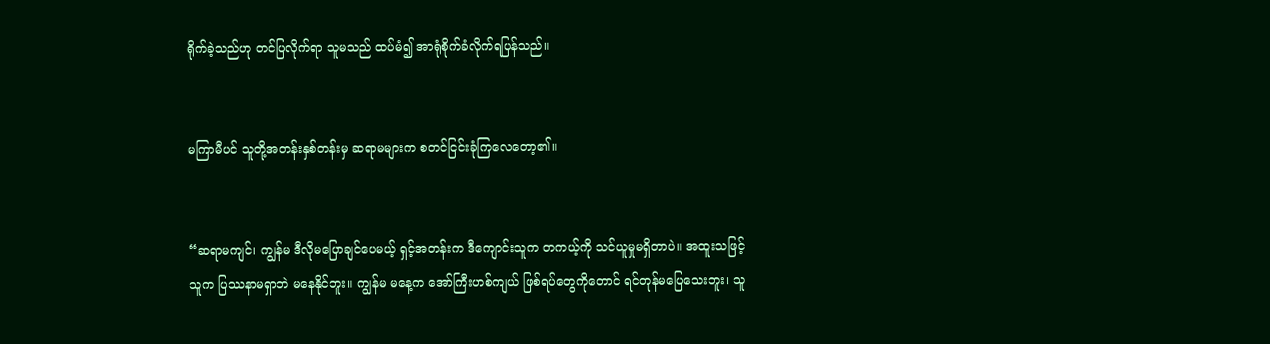ရိုက်ခဲ့သည်ဟု တင်ပြလိုက်ရာ သူမသည် ထပ်မံ၍ အာရုံစိုက်ခံလိုက်ရပြန်သည်။


မကြာမီပင် သူတို့အတန်းနှစ်တန်းမှ ဆရာမများက စတင်ငြင်းခုံကြလေတော့၏။


“ဆရာမကျင်၊ ကျွန်မ ဒီလိုမပြောချင်ပေမယ့် ရှင့်အတန်းက ဒီကျောင်းသူက တကယ့်ကို သင်ယူမှုမရှိတာပဲ။ အထူးသဖြင့် သူက ပြဿနာမရှာဘဲ မနေနိုင်ဘူး။ ကျွန်မ မနေ့က အော်ကြီးဟစ်ကျယ် ဖြစ်ရပ်တွေကိုတောင် ရင်တုန်မပြေသေးဘူး၊ သူ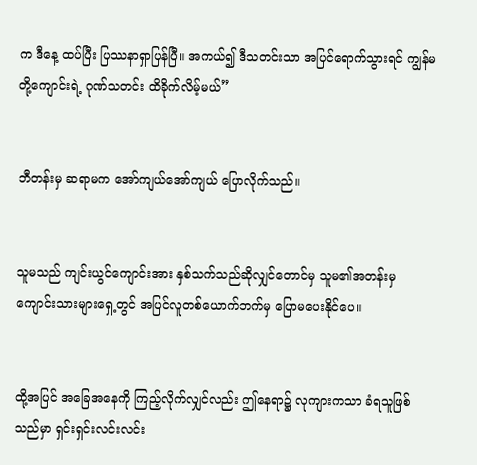က ဒီနေ့ ထပ်ပြီး ပြဿနာရှာပြန်ပြီ။ အကယ်၍ ဒီသတင်းသာ အပြင်ရောက်သွားရင် ကျွန်မတို့ကျောင်းရဲ့ ဂုဏ်သတင်း ထိခိုက်လိမ့်မယ်”


ဘီတန်းမှ ဆရာမက အော်ကျယ်အော်ကျယ် ပြောလိုက်သည်။


သူမသည် ကျင်းယွင်ကျောင်းအား နှစ်သက်သည်ဆိုလျှင်တောင်မှ သူမ၏အတန်းမှ ကျောင်းသားများရှေ့တွင် အပြင်လူတစ်ယောက်ဘက်မှ ပြောမပေးနိုင်ပေ။


ထို့အပြင် အခြေအနေကို ကြည့်လိုက်လျှင်လည်း ဤနေရာ၌ လုကျားကသာ ခံရသူဖြစ်သည်မှာ ရှင်းရှင်းလင်းလင်း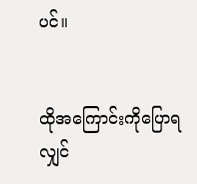ပင်။


ထိုအကြောင်းကိုပြောရလျှင်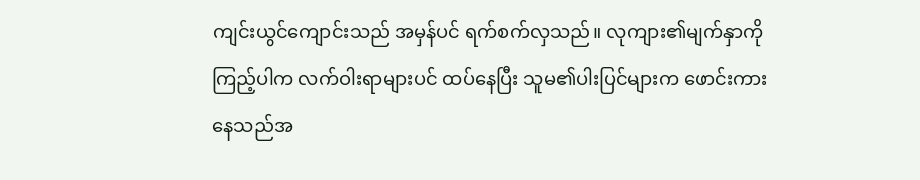ကျင်းယွင်ကျောင်းသည် အမှန်ပင် ရက်စက်လှသည်။ လုကျား၏မျက်နှာကို ကြည့်ပါက လက်ဝါးရာများပင် ထပ်နေပြီး သူမ၏ပါးပြင်များက ဖောင်းကားနေသည်အ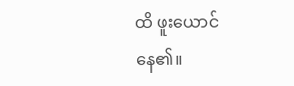ထိ ဖူးယောင်နေ၏။